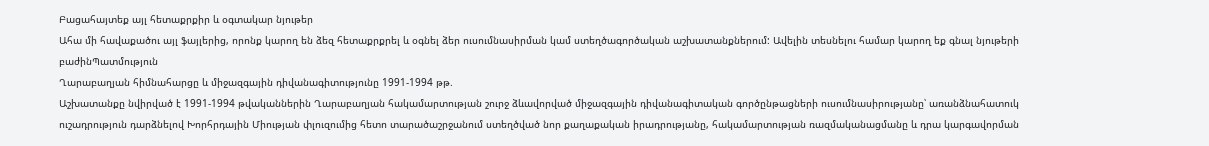Բացահայտեք այլ հետաքրքիր և օգտակար նյութեր
Ահա մի հավաքածու այլ ֆայլերից, որոնք կարող են ձեզ հետաքրքրել և օգնել ձեր ուսումնասիրման կամ ստեղծագործական աշխատանքներում: Ավելին տեսնելու համար կարող եք գնալ նյութերի բաժինՊատմություն
Ղարաբաղյան հիմնահարցը և միջազգային դիվանագիտությունը 1991-1994 թթ.
Աշխատանքը նվիրված է 1991-1994 թվականներին Ղարաբաղյան հակամարտության շուրջ ձևավորված միջազգային դիվանագիտական գործընթացների ուսումնասիրությանը՝ առանձնահատուկ ուշադրություն դարձնելով Խորհրդային Միության փլուզումից հետո տարածաշրջանում ստեղծված նոր քաղաքական իրադրությանը, հակամարտության ռազմականացմանը և դրա կարգավորման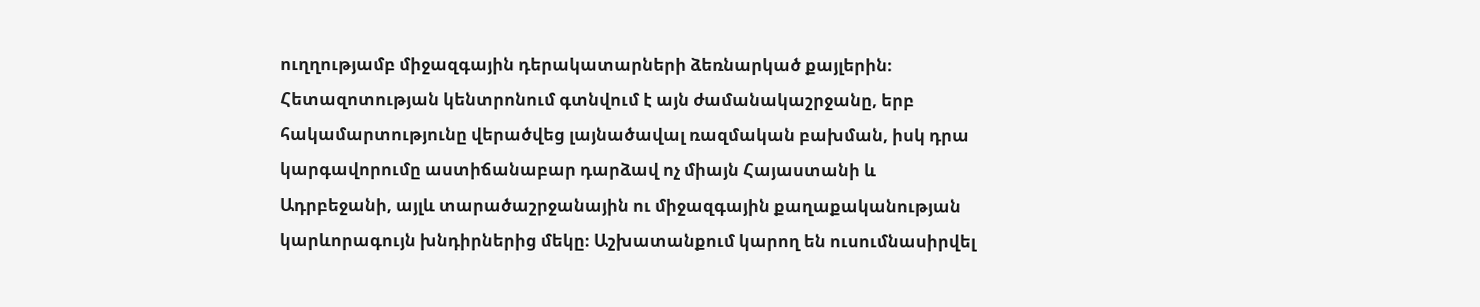ուղղությամբ միջազգային դերակատարների ձեռնարկած քայլերին։ Հետազոտության կենտրոնում գտնվում է այն ժամանակաշրջանը, երբ հակամարտությունը վերածվեց լայնածավալ ռազմական բախման, իսկ դրա կարգավորումը աստիճանաբար դարձավ ոչ միայն Հայաստանի և Ադրբեջանի, այլև տարածաշրջանային ու միջազգային քաղաքականության կարևորագույն խնդիրներից մեկը։ Աշխատանքում կարող են ուսումնասիրվել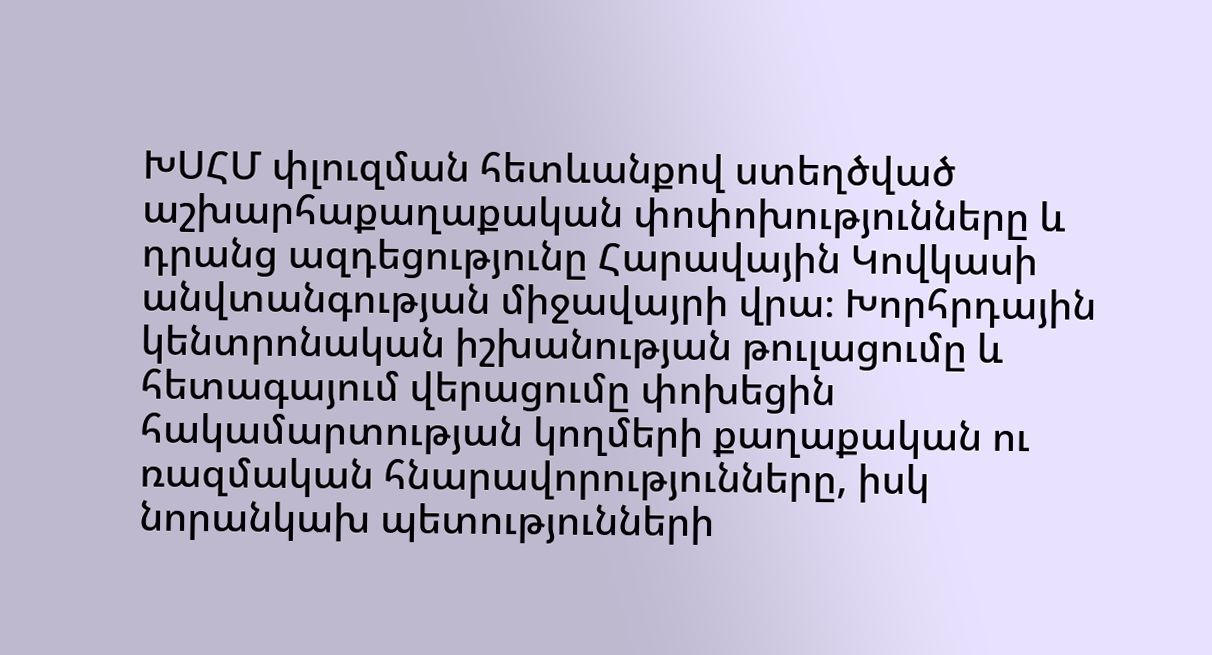ԽՍՀՄ փլուզման հետևանքով ստեղծված աշխարհաքաղաքական փոփոխությունները և դրանց ազդեցությունը Հարավային Կովկասի անվտանգության միջավայրի վրա։ Խորհրդային կենտրոնական իշխանության թուլացումը և հետագայում վերացումը փոխեցին հակամարտության կողմերի քաղաքական ու ռազմական հնարավորությունները, իսկ նորանկախ պետությունների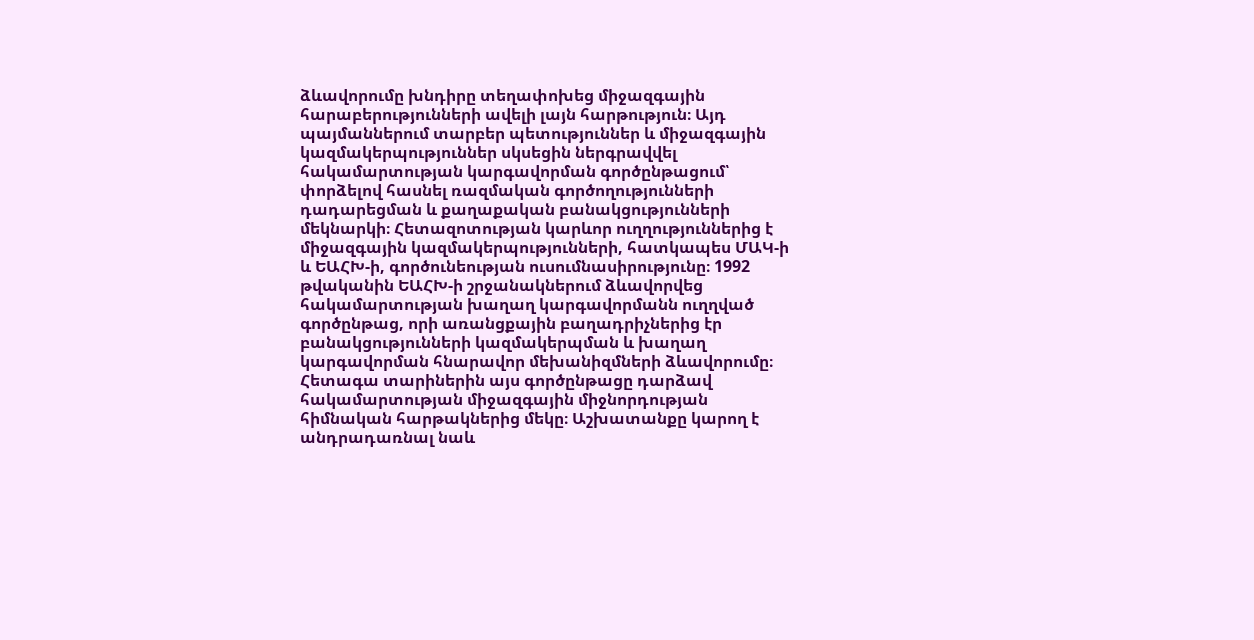ձևավորումը խնդիրը տեղափոխեց միջազգային հարաբերությունների ավելի լայն հարթություն։ Այդ պայմաններում տարբեր պետություններ և միջազգային կազմակերպություններ սկսեցին ներգրավվել հակամարտության կարգավորման գործընթացում՝ փորձելով հասնել ռազմական գործողությունների դադարեցման և քաղաքական բանակցությունների մեկնարկի։ Հետազոտության կարևոր ուղղություններից է միջազգային կազմակերպությունների, հատկապես ՄԱԿ-ի և ԵԱՀԽ-ի, գործունեության ուսումնասիրությունը։ 1992 թվականին ԵԱՀԽ-ի շրջանակներում ձևավորվեց հակամարտության խաղաղ կարգավորմանն ուղղված գործընթաց, որի առանցքային բաղադրիչներից էր բանակցությունների կազմակերպման և խաղաղ կարգավորման հնարավոր մեխանիզմների ձևավորումը։ Հետագա տարիներին այս գործընթացը դարձավ հակամարտության միջազգային միջնորդության հիմնական հարթակներից մեկը։ Աշխատանքը կարող է անդրադառնալ նաև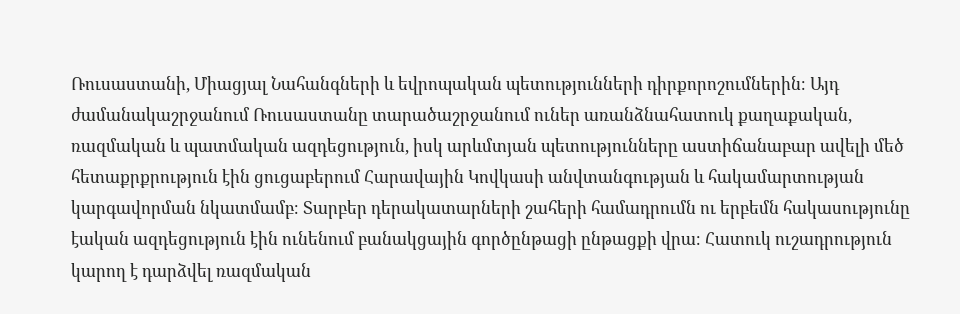Ռուսաստանի, Միացյալ Նահանգների և եվրոպական պետությունների դիրքորոշումներին։ Այդ ժամանակաշրջանում Ռուսաստանը տարածաշրջանում ուներ առանձնահատուկ քաղաքական, ռազմական և պատմական ազդեցություն, իսկ արևմտյան պետությունները աստիճանաբար ավելի մեծ հետաքրքրություն էին ցուցաբերում Հարավային Կովկասի անվտանգության և հակամարտության կարգավորման նկատմամբ։ Տարբեր դերակատարների շահերի համադրումն ու երբեմն հակասությունը էական ազդեցություն էին ունենում բանակցային գործընթացի ընթացքի վրա։ Հատուկ ուշադրություն կարող է դարձվել ռազմական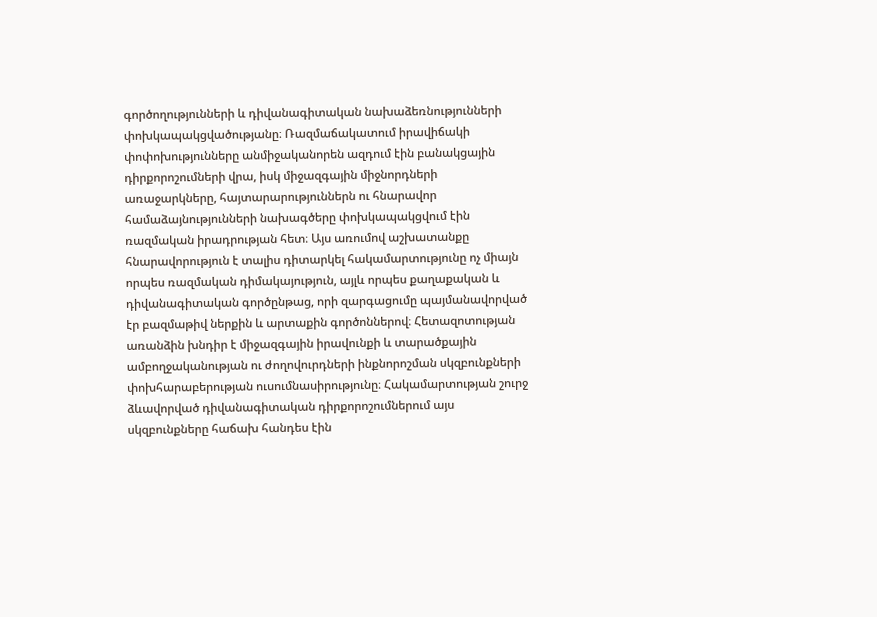գործողությունների և դիվանագիտական նախաձեռնությունների փոխկապակցվածությանը։ Ռազմաճակատում իրավիճակի փոփոխությունները անմիջականորեն ազդում էին բանակցային դիրքորոշումների վրա, իսկ միջազգային միջնորդների առաջարկները, հայտարարություններն ու հնարավոր համաձայնությունների նախագծերը փոխկապակցվում էին ռազմական իրադրության հետ։ Այս առումով աշխատանքը հնարավորություն է տալիս դիտարկել հակամարտությունը ոչ միայն որպես ռազմական դիմակայություն, այլև որպես քաղաքական և դիվանագիտական գործընթաց, որի զարգացումը պայմանավորված էր բազմաթիվ ներքին և արտաքին գործոններով։ Հետազոտության առանձին խնդիր է միջազգային իրավունքի և տարածքային ամբողջականության ու ժողովուրդների ինքնորոշման սկզբունքների փոխհարաբերության ուսումնասիրությունը։ Հակամարտության շուրջ ձևավորված դիվանագիտական դիրքորոշումներում այս սկզբունքները հաճախ հանդես էին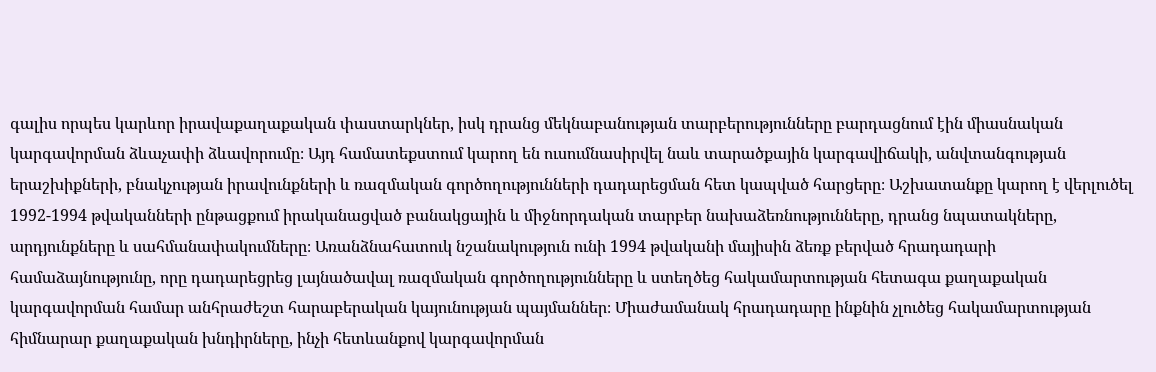գալիս որպես կարևոր իրավաքաղաքական փաստարկներ, իսկ դրանց մեկնաբանության տարբերությունները բարդացնում էին միասնական կարգավորման ձևաչափի ձևավորումը։ Այդ համատեքստում կարող են ուսումնասիրվել նաև տարածքային կարգավիճակի, անվտանգության երաշխիքների, բնակչության իրավունքների և ռազմական գործողությունների դադարեցման հետ կապված հարցերը։ Աշխատանքը կարող է վերլուծել 1992-1994 թվականների ընթացքում իրականացված բանակցային և միջնորդական տարբեր նախաձեռնությունները, դրանց նպատակները, արդյունքները և սահմանափակումները։ Առանձնահատուկ նշանակություն ունի 1994 թվականի մայիսին ձեռք բերված հրադադարի համաձայնությունը, որը դադարեցրեց լայնածավալ ռազմական գործողությունները և ստեղծեց հակամարտության հետագա քաղաքական կարգավորման համար անհրաժեշտ հարաբերական կայունության պայմաններ։ Միաժամանակ հրադադարը ինքնին չլուծեց հակամարտության հիմնարար քաղաքական խնդիրները, ինչի հետևանքով կարգավորման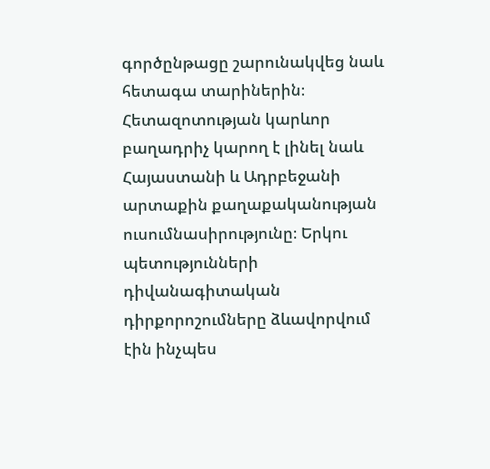գործընթացը շարունակվեց նաև հետագա տարիներին։ Հետազոտության կարևոր բաղադրիչ կարող է լինել նաև Հայաստանի և Ադրբեջանի արտաքին քաղաքականության ուսումնասիրությունը։ Երկու պետությունների դիվանագիտական դիրքորոշումները ձևավորվում էին ինչպես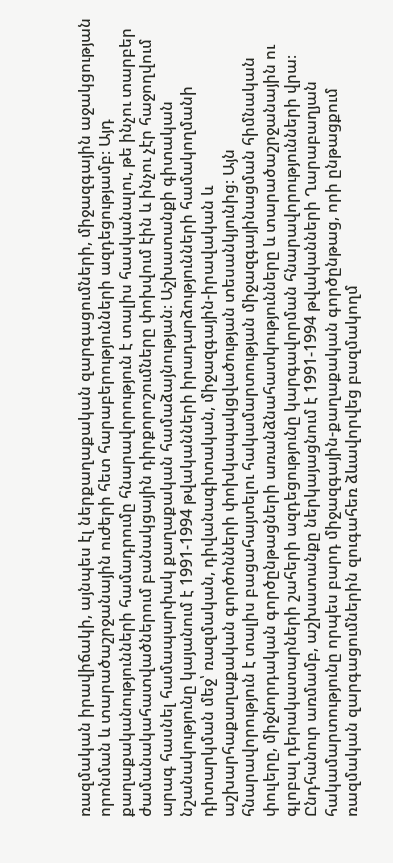ռազմական իրավիճակի, այնպես էլ ներքաղաքական զարգացումների, միջազգային աջակցության որոնման և տարածաշրջանային ուժերի հետ հարաբերությունների ազդեցությամբ։ Այդ քաղաքականությունների համադրումը հնարավորություն է տալիս հասկանալու, թե ինչու տարբեր ժամանակահատվածներում բանակցային դիրքորոշումները փոխվում էին և ինչու չէր հաջողվում արագ հասնել համապարփակ քաղաքական համաձայնության։ Աշխատանքի գիտական նշանակությունը կայանում է 1991-1994 թվականների իրադարձությունների համակողմանի դիտարկման մեջ՝ ռազմական, դիվանագիտական, միջազգային-իրավական և աշխարհաքաղաքական գործոնների փոխկապակցվածության տեսանկյունից։ Այն հնարավորություն է տալիս բացահայտելու հակամարտության միջազգայինացման հիմնական փուլերը, միջնորդական գործընթացների առանձնահատկությունները և տարածաշրջանային ու գլոբալ դերակատարների շահերի ազդեցությունը կարգավորման հնարավորությունների վրա։ Ընդհանուր առմամբ, աշխատանքը ներկայացնում է 1991-1994 թվականների Ղարաբաղյան հակամարտությունը որպես բարդ միջազգային-քաղաքական գործընթաց, որի ընթացքում ռազմական զարգացումներին զուգահեռ ձևավորվեց բազմակողմ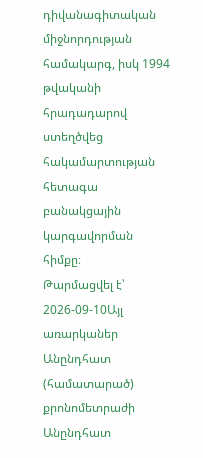դիվանագիտական միջնորդության համակարգ, իսկ 1994 թվականի հրադադարով ստեղծվեց հակամարտության հետագա բանակցային կարգավորման հիմքը։
Թարմացվել է՝ 2026-09-10Այլ առարկաներ
Անընդհատ (համատարած) քրոնոմետրաժի
Անընդհատ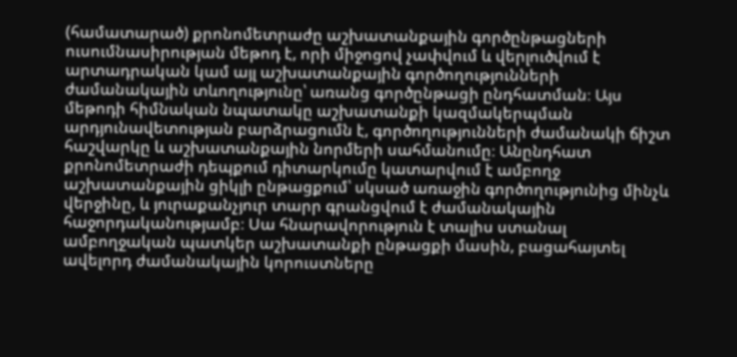(համատարած) քրոնոմետրաժը աշխատանքային գործընթացների ուսումնասիրության մեթոդ է, որի միջոցով չափվում և վերլուծվում է արտադրական կամ այլ աշխատանքային գործողությունների ժամանակային տևողությունը՝ առանց գործընթացի ընդհատման։ Այս մեթոդի հիմնական նպատակը աշխատանքի կազմակերպման արդյունավետության բարձրացումն է, գործողությունների ժամանակի ճիշտ հաշվարկը և աշխատանքային նորմերի սահմանումը։ Անընդհատ քրոնոմետրաժի դեպքում դիտարկումը կատարվում է ամբողջ աշխատանքային ցիկլի ընթացքում՝ սկսած առաջին գործողությունից մինչև վերջինը, և յուրաքանչյուր տարր գրանցվում է ժամանակային հաջորդականությամբ։ Սա հնարավորություն է տալիս ստանալ ամբողջական պատկեր աշխատանքի ընթացքի մասին, բացահայտել ավելորդ ժամանակային կորուստները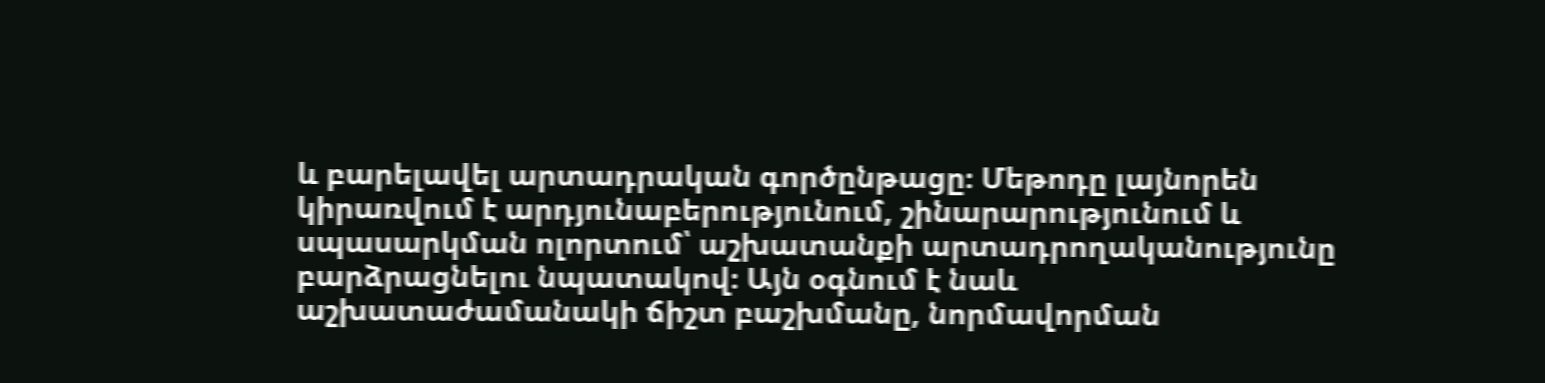և բարելավել արտադրական գործընթացը։ Մեթոդը լայնորեն կիրառվում է արդյունաբերությունում, շինարարությունում և սպասարկման ոլորտում՝ աշխատանքի արտադրողականությունը բարձրացնելու նպատակով։ Այն օգնում է նաև աշխատաժամանակի ճիշտ բաշխմանը, նորմավորման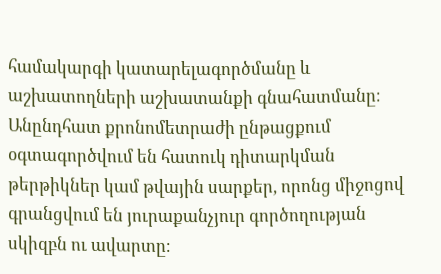համակարգի կատարելագործմանը և աշխատողների աշխատանքի գնահատմանը։ Անընդհատ քրոնոմետրաժի ընթացքում օգտագործվում են հատուկ դիտարկման թերթիկներ կամ թվային սարքեր, որոնց միջոցով գրանցվում են յուրաքանչյուր գործողության սկիզբն ու ավարտը։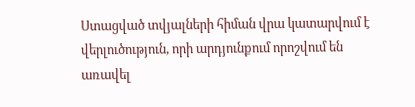Ստացված տվյալների հիման վրա կատարվում է վերլուծություն, որի արդյունքում որոշվում են առավել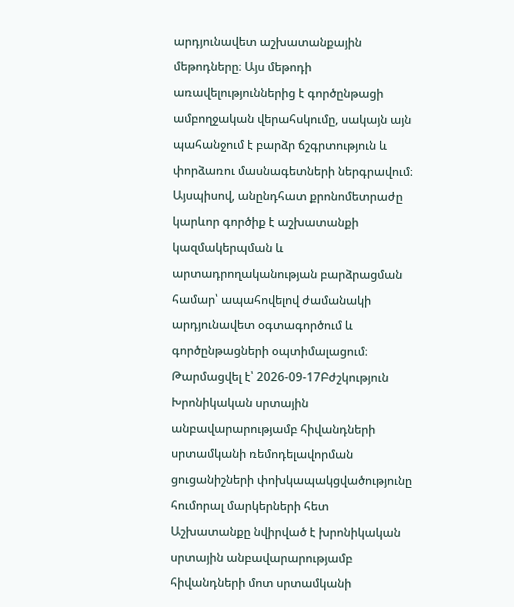արդյունավետ աշխատանքային մեթոդները։ Այս մեթոդի առավելություններից է գործընթացի ամբողջական վերահսկումը, սակայն այն պահանջում է բարձր ճշգրտություն և փորձառու մասնագետների ներգրավում։ Այսպիսով, անընդհատ քրոնոմետրաժը կարևոր գործիք է աշխատանքի կազմակերպման և արտադրողականության բարձրացման համար՝ ապահովելով ժամանակի արդյունավետ օգտագործում և գործընթացների օպտիմալացում։
Թարմացվել է՝ 2026-09-17Բժշկություն
Խրոնիկական սրտային անբավարարությամբ հիվանդների սրտամկանի ռեմոդելավորման ցուցանիշների փոխկապակցվածությունը հումորալ մարկերների հետ
Աշխատանքը նվիրված է խրոնիկական սրտային անբավարարությամբ հիվանդների մոտ սրտամկանի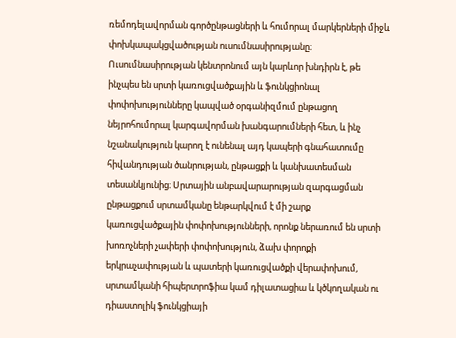ռեմոդելավորման գործընթացների և հումորալ մարկերների միջև փոխկապակցվածության ուսումնասիրությանը։ Ուսումնասիրության կենտրոնում այն կարևոր խնդիրն է, թե ինչպես են սրտի կառուցվածքային և ֆունկցիոնալ փոփոխությունները կապված օրգանիզմում ընթացող նեյրոհումորալ կարգավորման խանգարումների հետ, և ինչ նշանակություն կարող է ունենալ այդ կապերի գնահատումը հիվանդության ծանրության, ընթացքի և կանխատեսման տեսանկյունից։ Սրտային անբավարարության զարգացման ընթացքում սրտամկանը ենթարկվում է մի շարք կառուցվածքային փոփոխությունների, որոնք ներառում են սրտի խոռոչների չափերի փոփոխություն, ձախ փորոքի երկրաչափության և պատերի կառուցվածքի վերափոխում, սրտամկանի հիպերտրոֆիա կամ դիլատացիա և կծկողական ու դիաստոլիկ ֆունկցիայի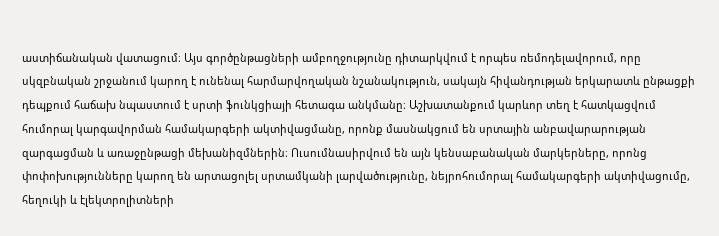աստիճանական վատացում։ Այս գործընթացների ամբողջությունը դիտարկվում է որպես ռեմոդելավորում, որը սկզբնական շրջանում կարող է ունենալ հարմարվողական նշանակություն, սակայն հիվանդության երկարատև ընթացքի դեպքում հաճախ նպաստում է սրտի ֆունկցիայի հետագա անկմանը։ Աշխատանքում կարևոր տեղ է հատկացվում հումորալ կարգավորման համակարգերի ակտիվացմանը, որոնք մասնակցում են սրտային անբավարարության զարգացման և առաջընթացի մեխանիզմներին։ Ուսումնասիրվում են այն կենսաբանական մարկերները, որոնց փոփոխությունները կարող են արտացոլել սրտամկանի լարվածությունը, նեյրոհումորալ համակարգերի ակտիվացումը, հեղուկի և էլեկտրոլիտների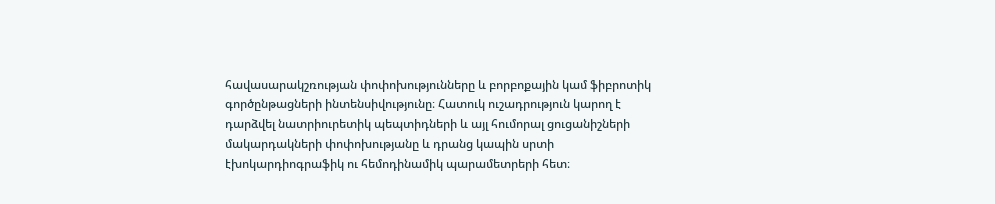հավասարակշռության փոփոխությունները և բորբոքային կամ ֆիբրոտիկ գործընթացների ինտենսիվությունը։ Հատուկ ուշադրություն կարող է դարձվել նատրիուրետիկ պեպտիդների և այլ հումորալ ցուցանիշների մակարդակների փոփոխությանը և դրանց կապին սրտի էխոկարդիոգրաֆիկ ու հեմոդինամիկ պարամետրերի հետ։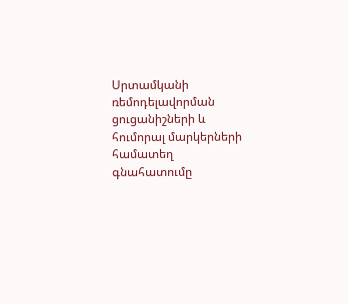Սրտամկանի ռեմոդելավորման ցուցանիշների և հումորալ մարկերների համատեղ գնահատումը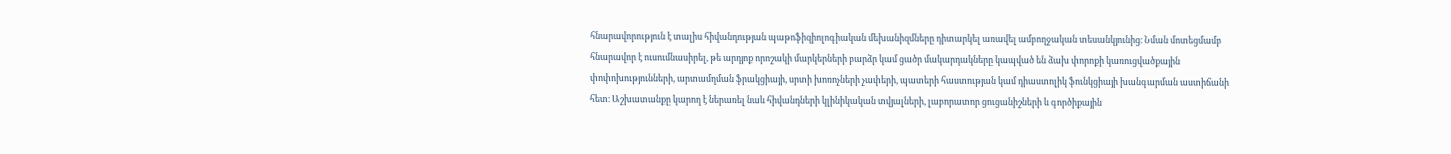հնարավորություն է տալիս հիվանդության պաթոֆիզիոլոգիական մեխանիզմները դիտարկել առավել ամբողջական տեսանկյունից։ Նման մոտեցմամբ հնարավոր է ուսումնասիրել, թե արդյոք որոշակի մարկերների բարձր կամ ցածր մակարդակները կապված են ձախ փորոքի կառուցվածքային փոփոխությունների, արտամղման ֆրակցիայի, սրտի խոռոչների չափերի, պատերի հաստության կամ դիաստոլիկ ֆունկցիայի խանգարման աստիճանի հետ։ Աշխատանքը կարող է ներառել նաև հիվանդների կլինիկական տվյալների, լաբորատոր ցուցանիշների և գործիքային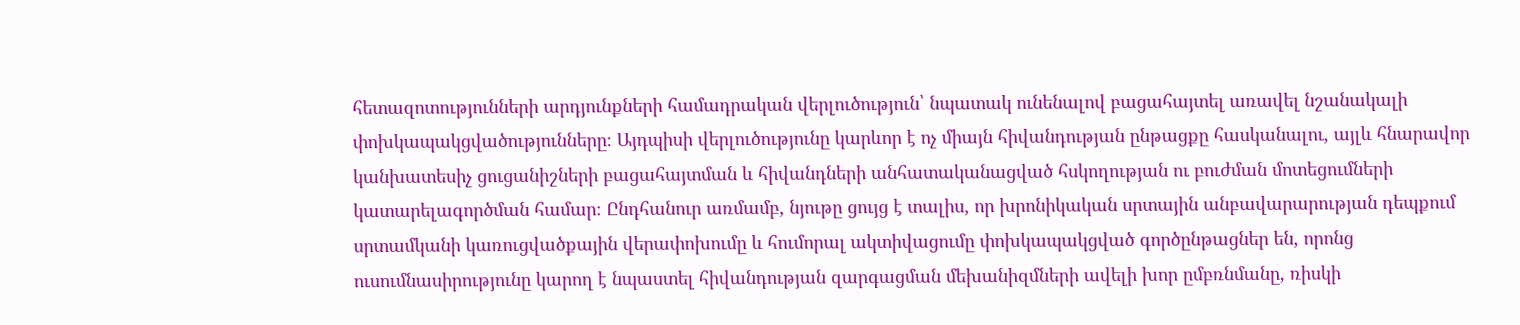հետազոտությունների արդյունքների համադրական վերլուծություն՝ նպատակ ունենալով բացահայտել առավել նշանակալի փոխկապակցվածությունները։ Այդպիսի վերլուծությունը կարևոր է ոչ միայն հիվանդության ընթացքը հասկանալու, այլև հնարավոր կանխատեսիչ ցուցանիշների բացահայտման և հիվանդների անհատականացված հսկողության ու բուժման մոտեցումների կատարելագործման համար։ Ընդհանուր առմամբ, նյութը ցույց է տալիս, որ խրոնիկական սրտային անբավարարության դեպքում սրտամկանի կառուցվածքային վերափոխումը և հումորալ ակտիվացումը փոխկապակցված գործընթացներ են, որոնց ուսումնասիրությունը կարող է նպաստել հիվանդության զարգացման մեխանիզմների ավելի խոր ըմբռնմանը, ռիսկի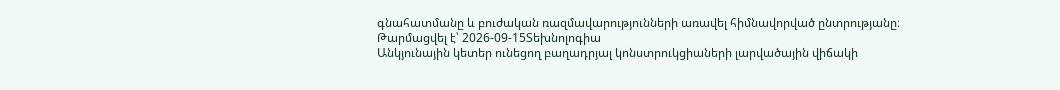գնահատմանը և բուժական ռազմավարությունների առավել հիմնավորված ընտրությանը։
Թարմացվել է՝ 2026-09-15Տեխնոլոգիա
Անկյունային կետեր ունեցող բաղադրյալ կոնստրուկցիաների լարվածային վիճակի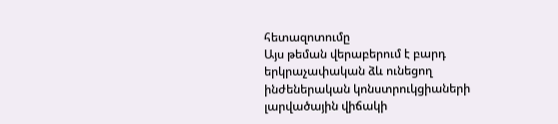հետազոտումը
Այս թեման վերաբերում է բարդ երկրաչափական ձև ունեցող ինժեներական կոնստրուկցիաների լարվածային վիճակի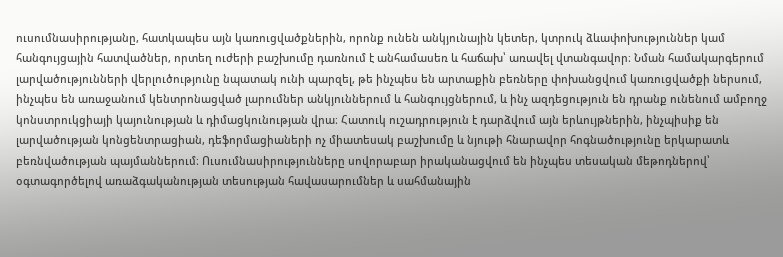ուսումնասիրությանը, հատկապես այն կառուցվածքներին, որոնք ունեն անկյունային կետեր, կտրուկ ձևափոխություններ կամ հանգույցային հատվածներ, որտեղ ուժերի բաշխումը դառնում է անհամասեռ և հաճախ՝ առավել վտանգավոր։ Նման համակարգերում լարվածությունների վերլուծությունը նպատակ ունի պարզել, թե ինչպես են արտաքին բեռները փոխանցվում կառուցվածքի ներսում, ինչպես են առաջանում կենտրոնացված լարումներ անկյուններում և հանգույցներում, և ինչ ազդեցություն են դրանք ունենում ամբողջ կոնստրուկցիայի կայունության և դիմացկունության վրա։ Հատուկ ուշադրություն է դարձվում այն երևույթներին, ինչպիսիք են լարվածության կոնցենտրացիան, դեֆորմացիաների ոչ միատեսակ բաշխումը և նյութի հնարավոր հոգնածությունը երկարատև բեռնվածության պայմաններում։ Ուսումնասիրությունները սովորաբար իրականացվում են ինչպես տեսական մեթոդներով՝ օգտագործելով առաձգականության տեսության հավասարումներ և սահմանային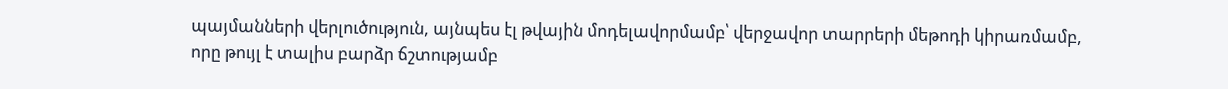պայմանների վերլուծություն, այնպես էլ թվային մոդելավորմամբ՝ վերջավոր տարրերի մեթոդի կիրառմամբ, որը թույլ է տալիս բարձր ճշտությամբ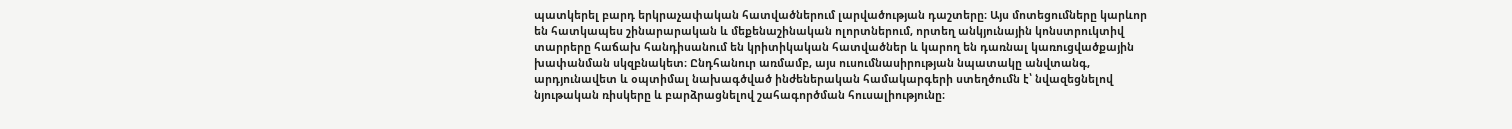պատկերել բարդ երկրաչափական հատվածներում լարվածության դաշտերը։ Այս մոտեցումները կարևոր են հատկապես շինարարական և մեքենաշինական ոլորտներում, որտեղ անկյունային կոնստրուկտիվ տարրերը հաճախ հանդիսանում են կրիտիկական հատվածներ և կարող են դառնալ կառուցվածքային խափանման սկզբնակետ։ Ընդհանուր առմամբ, այս ուսումնասիրության նպատակը անվտանգ, արդյունավետ և օպտիմալ նախագծված ինժեներական համակարգերի ստեղծումն է՝ նվազեցնելով նյութական ռիսկերը և բարձրացնելով շահագործման հուսալիությունը։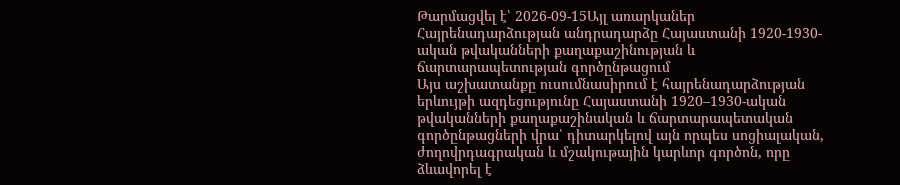Թարմացվել է՝ 2026-09-15Այլ առարկաներ
Հայրենադարձության անդրադարձը Հայաստանի 1920-1930-ական թվականների քաղաքաշինության և ճարտարապետության գործընթացում
Այս աշխատանքը ուսումնասիրում է հայրենադարձության երևույթի ազդեցությունը Հայաստանի 1920–1930-ական թվականների քաղաքաշինական և ճարտարապետական գործընթացների վրա՝ դիտարկելով այն որպես սոցիալական, ժողովրդագրական և մշակութային կարևոր գործոն, որը ձևավորել է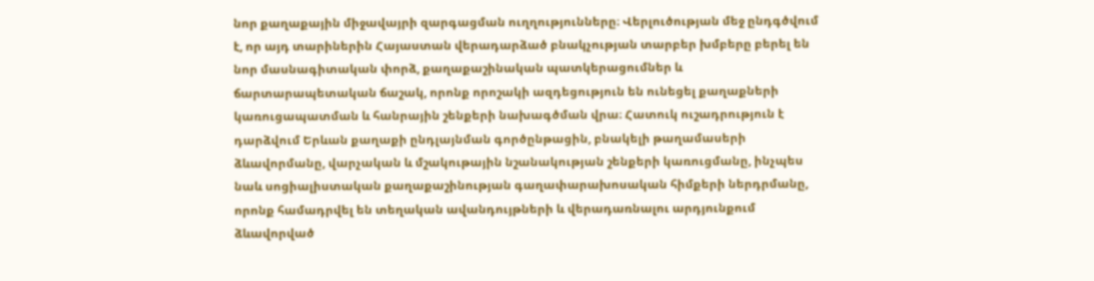նոր քաղաքային միջավայրի զարգացման ուղղությունները։ Վերլուծության մեջ ընդգծվում է, որ այդ տարիներին Հայաստան վերադարձած բնակչության տարբեր խմբերը բերել են նոր մասնագիտական փորձ, քաղաքաշինական պատկերացումներ և ճարտարապետական ճաշակ, որոնք որոշակի ազդեցություն են ունեցել քաղաքների կառուցապատման և հանրային շենքերի նախագծման վրա։ Հատուկ ուշադրություն է դարձվում Երևան քաղաքի ընդլայնման գործընթացին, բնակելի թաղամասերի ձևավորմանը, վարչական և մշակութային նշանակության շենքերի կառուցմանը, ինչպես նաև սոցիալիստական քաղաքաշինության գաղափարախոսական հիմքերի ներդրմանը, որոնք համադրվել են տեղական ավանդույթների և վերադառնալու արդյունքում ձևավորված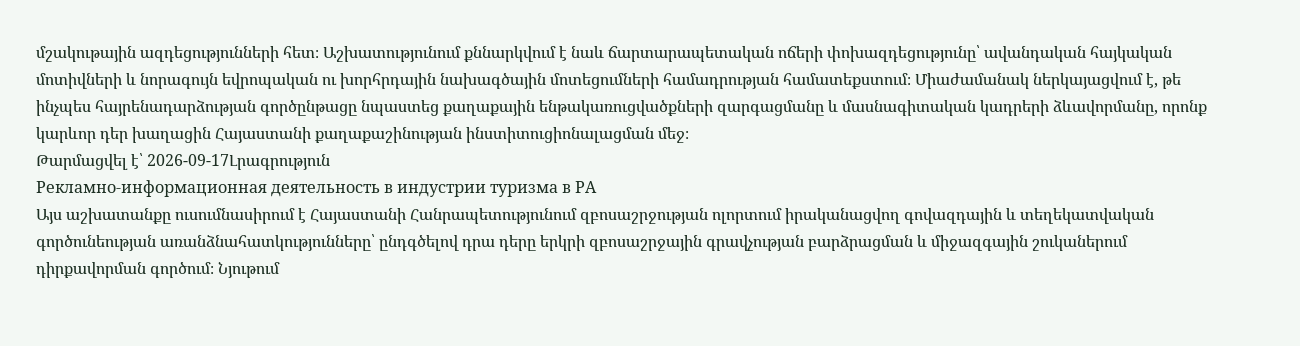մշակութային ազդեցությունների հետ։ Աշխատությունում քննարկվում է նաև ճարտարապետական ոճերի փոխազդեցությունը՝ ավանդական հայկական մոտիվների և նորագույն եվրոպական ու խորհրդային նախագծային մոտեցումների համադրության համատեքստում։ Միաժամանակ ներկայացվում է, թե ինչպես հայրենադարձության գործընթացը նպաստեց քաղաքային ենթակառուցվածքների զարգացմանը և մասնագիտական կադրերի ձևավորմանը, որոնք կարևոր դեր խաղացին Հայաստանի քաղաքաշինության ինստիտուցիոնալացման մեջ։
Թարմացվել է՝ 2026-09-17Լրագրություն
Рекламно-информационная деятельность в индустрии туризма в РА
Այս աշխատանքը ուսումնասիրում է Հայաստանի Հանրապետությունում զբոսաշրջության ոլորտում իրականացվող գովազդային և տեղեկատվական գործունեության առանձնահատկությունները՝ ընդգծելով դրա դերը երկրի զբոսաշրջային գրավչության բարձրացման և միջազգային շուկաներում դիրքավորման գործում։ Նյութում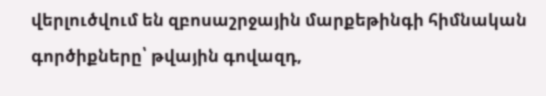վերլուծվում են զբոսաշրջային մարքեթինգի հիմնական գործիքները՝ թվային գովազդ,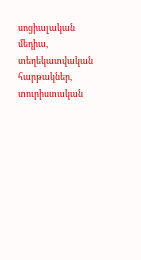սոցիալական մեդիա, տեղեկատվական հարթակներ, տուրիստական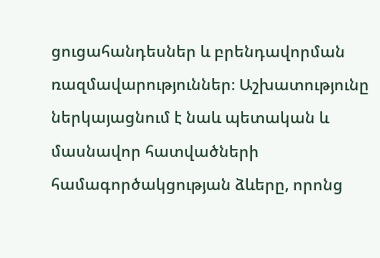ցուցահանդեսներ և բրենդավորման ռազմավարություններ։ Աշխատությունը ներկայացնում է նաև պետական և մասնավոր հատվածների համագործակցության ձևերը, որոնց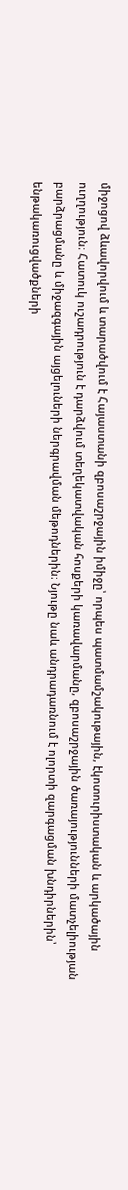միջոցով ձևավորվում և տարածվում է Հայաստանի զբոսաշրջային իմիջը՝ որպես պատմամշակութային, էկոտուրիստական և արկածային ուղղություն։ Հատուկ ուշադրություն է դարձվում տեղեկատվական հոսքերի կառավարմանը, զբոսաշրջային ծառայությունների մատչելիության բարձրացմանը և միջազգային այցելուների ներգրավման մեթոդներին։ Նյութը նաև անդրադառնում է ոլորտի զարգացման խնդիրներին՝ ենթակառուցվածքների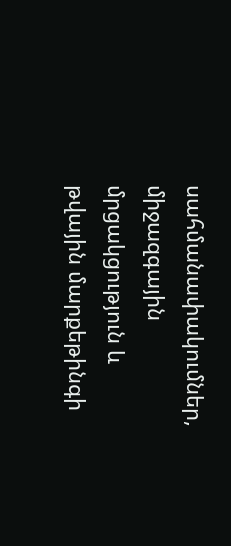սահմանափակումներ, միջազգային մրցակցություն և թվային մարքեթինգի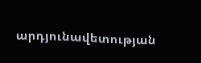արդյունավետության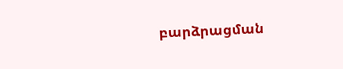բարձրացման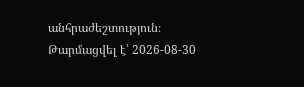անհրաժեշտություն։
Թարմացվել է՝ 2026-08-30